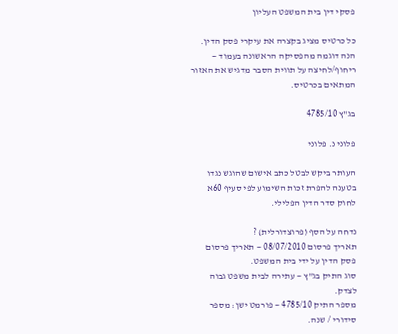פסקי דין בית המשפט העליון

כל כרטיס מציג בקצרה את עיקרי פסק הדין. הנה דוגמה מהפסיקה הראשונה בעמוד — ריחוף/לחיצה על תווית הסבר מדגיש את האזור המתאים בכרטיס.

בג"ץ 4785/10

פלוני נ. פלוני

העותר ביקש לבטל כתב אישום שהוגש נגדו בטענה להפרת זכות השימוע לפי סעיף 60א לחוק סדר הדין הפלילי.

נדחה על הסף (פרוצדורלית) ?
תאריך פרסום 08/07/2010 — תאריך פרסום פסק הדין על ידי בית המשפט.
סוג התיק בג"ץ — עתירה לבית משפט גבוה לצדק.
מספר התיק 4785/10 — פורמט ישן: מספר סידורי / שנה.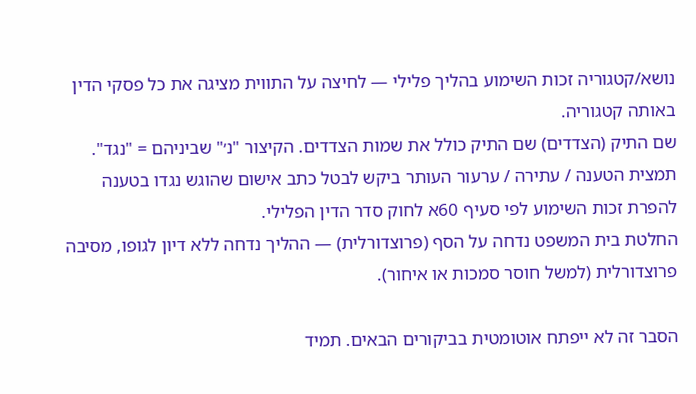נושא/קטגוריה זכות השימוע בהליך פלילי — לחיצה על התווית מציגה את כל פסקי הדין באותה קטגוריה.
שם התיק (הצדדים) שם התיק כולל את שמות הצדדים. הקיצור "נ׳" שביניהם = "נגד".
תמצית הטענה / עתירה / ערעור העותר ביקש לבטל כתב אישום שהוגש נגדו בטענה להפרת זכות השימוע לפי סעיף 60א לחוק סדר הדין הפלילי.
החלטת בית המשפט נדחה על הסף (פרוצדורלית) — ההליך נדחה ללא דיון לגופו, מסיבה פרוצדורלית (למשל חוסר סמכות או איחור).

הסבר זה לא ייפתח אוטומטית בביקורים הבאים. תמיד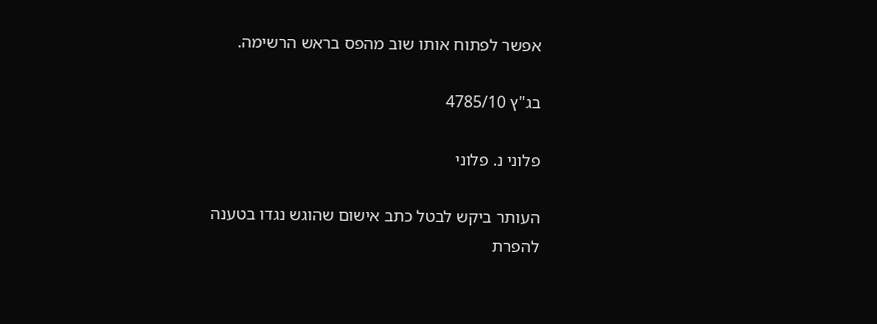אפשר לפתוח אותו שוב מהפס בראש הרשימה.

בג"ץ 4785/10

פלוני נ. פלוני

העותר ביקש לבטל כתב אישום שהוגש נגדו בטענה להפרת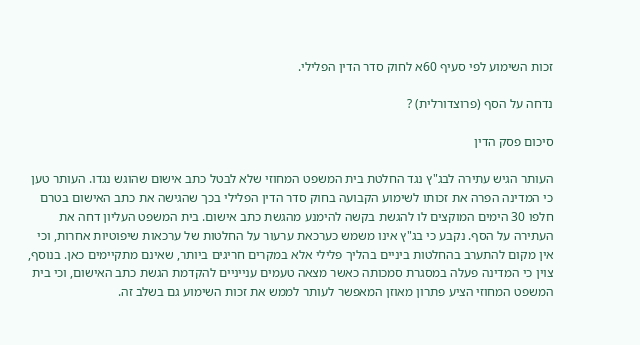זכות השימוע לפי סעיף 60א לחוק סדר הדין הפלילי.

נדחה על הסף (פרוצדורלית) ?

סיכום פסק הדין

העותר הגיש עתירה לבג"ץ נגד החלטת בית המשפט המחוזי שלא לבטל כתב אישום שהוגש נגדו. העותר טען כי המדינה הפרה את זכותו לשימוע הקבועה בחוק סדר הדין הפלילי בכך שהגישה את כתב האישום בטרם חלפו 30 הימים המוקצים לו להגשת בקשה להימנע מהגשת כתב אישום. בית המשפט העליון דחה את העתירה על הסף. נקבע כי בג"ץ אינו משמש כערכאת ערעור על החלטות של ערכאות שיפוטיות אחרות, וכי אין מקום להתערב בהחלטות ביניים בהליך פלילי אלא במקרים חריגים ביותר, שאינם מתקיימים כאן. בנוסף, צוין כי המדינה פעלה במסגרת סמכותה כאשר מצאה טעמים ענייניים להקדמת הגשת כתב האישום, וכי בית המשפט המחוזי הציע פתרון מאוזן המאפשר לעותר לממש את זכות השימוע גם בשלב זה.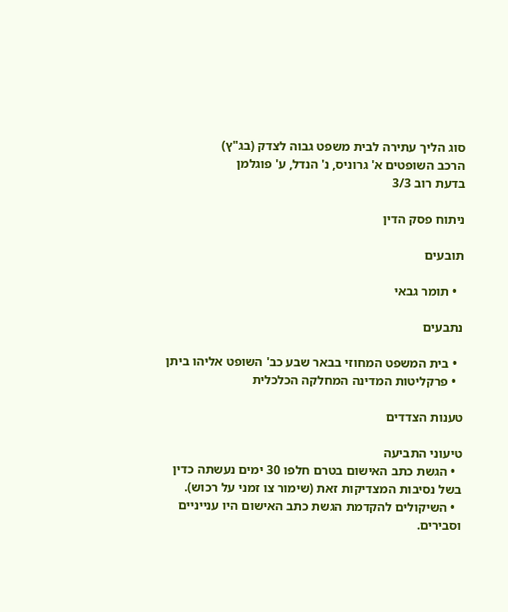סוג הליך עתירה לבית משפט גבוה לצדק (בג"ץ)
הרכב השופטים א' גרוניס, נ' הנדל, ע' פוגלמן
בדעת רוב 3/3

ניתוח פסק הדין

תובעים

  • תומר גבאי

נתבעים

  • בית המשפט המחוזי בבאר שבע כב' השופט אליהו ביתן
  • פרקליטות המדינה המחלקה הכלכלית

טענות הצדדים

טיעוני התביעה
  • הגשת כתב האישום בטרם חלפו 30 ימים נעשתה כדין בשל נסיבות המצדיקות זאת (שימור צו זמני על רכוש).
  • השיקולים להקדמת הגשת כתב האישום היו ענייניים וסבירים.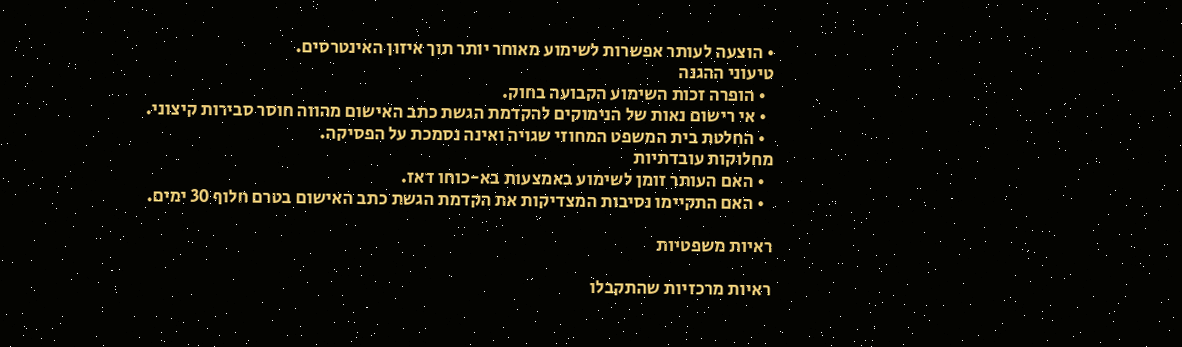• הוצעה לעותר אפשרות לשימוע מאוחר יותר תוך איזון האינטרסים.
טיעוני ההגנה
  • הופרה זכות השימוע הקבועה בחוק.
  • אי רישום נאות של הנימוקים להקדמת הגשת כתב האישום מהווה חוסר סבירות קיצוני.
  • החלטת בית המשפט המחוזי שגויה ואינה נסמכת על הפסיקה.
מחלוקות עובדתיות
  • האם העותר זומן לשימוע באמצעות בא-כוחו דאז.
  • האם התקיימו נסיבות המצדיקות את הקדמת הגשת כתב האישום בטרם חלוף 30 ימים.

ראיות משפטיות

ראיות מרכזיות שהתקבלו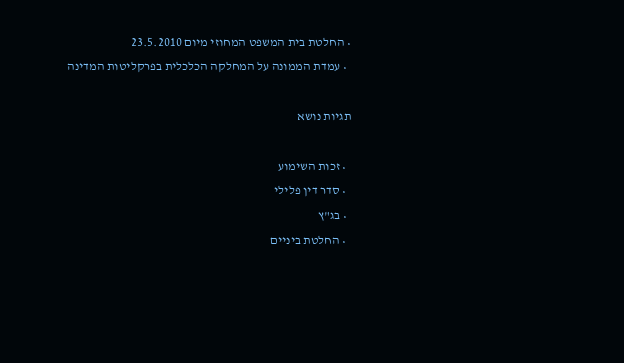• החלטת בית המשפט המחוזי מיום 23.5.2010
  • עמדת הממונה על המחלקה הכלכלית בפרקליטות המדינה

תגיות נושא

  • זכות השימוע
  • סדר דין פלילי
  • בג"ץ
  • החלטת ביניים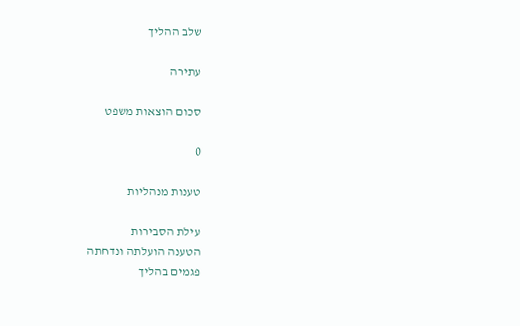שלב ההליך

עתירה

סכום הוצאות משפט

0

טענות מנהליות

עילת הסבירות
הטענה הועלתה ונדחתה
פגמים בהליך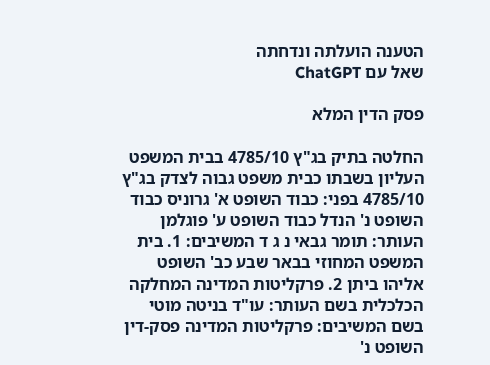הטענה הועלתה ונדחתה
שאל עם ChatGPT

פסק הדין המלא

החלטה בתיק בג"ץ 4785/10 בבית המשפט העליון בשבתו כבית משפט גבוה לצדק בג"ץ 4785/10 בפני: כבוד השופט א' גרוניס כבוד השופט נ' הנדל כבוד השופט ע' פוגלמן העותר: תומר גבאי נ ג ד המשיבים: 1. בית המשפט המחוזי בבאר שבע כב' השופט אליהו ביתן 2. פרקליטות המדינה המחלקה הכלכלית בשם העותר: עו"ד בניטה מוטי בשם המשיבים: פרקליטות המדינה פסק-דין השופט נ'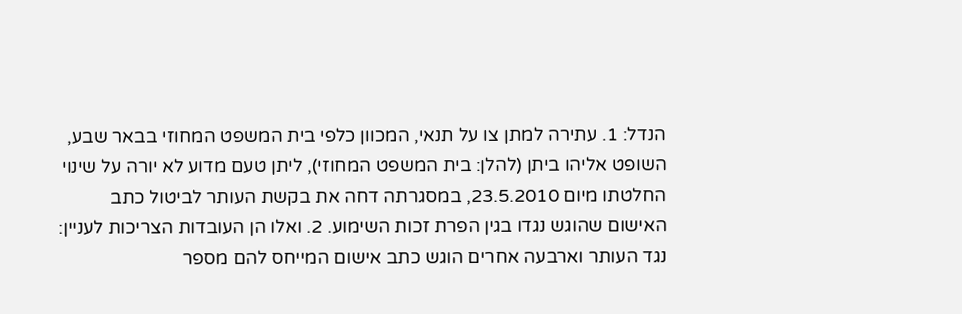הנדל: 1. עתירה למתן צו על תנאי, המכוון כלפי בית המשפט המחוזי בבאר שבע, השופט אליהו ביתן (להלן: בית המשפט המחוזי), ליתן טעם מדוע לא יורה על שינוי החלטתו מיום 23.5.2010, במסגרתה דחה את בקשת העותר לביטול כתב האישום שהוגש נגדו בגין הפרת זכות השימוע. 2. ואלו הן העובדות הצריכות לעניין: נגד העותר וארבעה אחרים הוגש כתב אישום המייחס להם מספר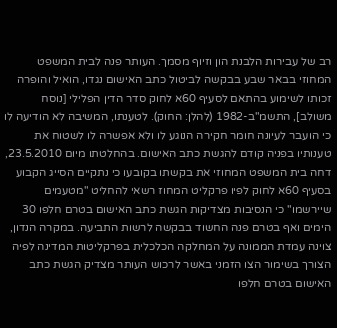רב של עבירות הלבנת הון וזיוף מסמך. העותר פנה לבית המשפט המחוזי בבאר שבע בבקשה לביטול כתב האישום נגדו, הואיל והופרה זכותו לשימוע בהתאם לסעיף 60א לחוק סדר הדין הפלילי [נוסח משולב], התשמ"ב-1982 (להלן: החוק). לטענתו, המשיבה לא הודיעה לו כי הועבר לעיונה חומר חקירה הנוגע לו ולא אפשרה לו לשטוח את טענותיו בפניה קודם להגשת כתב האישום. בהחלטתו מיום 23.5.2010, דחה בית המשפט המחוזי את בקשתו בקובעו כי נתקיים הסייג הקבוע בסעיף 60א לחוק לפיו פרקליט המחוז רשאי להחליט "מטעמים שיירשמו" כי הנסיבות מצדיקות הגשת כתב האישום בטרם חלפו 30 הימים ואף בטרם פנה החשוד בבקשה לרשות התביעה. במקרה הנדון, צוינה עמדת הממונה על המחלקה הכלכלית בפרקליטות המדינה לפיה הצורך בשימור הצו הזמני באשר לרכוש העותר מצדיק הגשת כתב האישום בטרם חלפו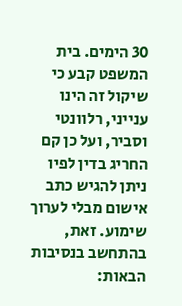30 הימים. בית המשפט קבע כי שיקול זה הינו ענייני, רלוונטי וסביר, ועל כן קם החריג בדין לפיו ניתן להגיש כתב אישום מבלי לערוך שימוע. זאת, בהתחשב בנסיבות הבאות: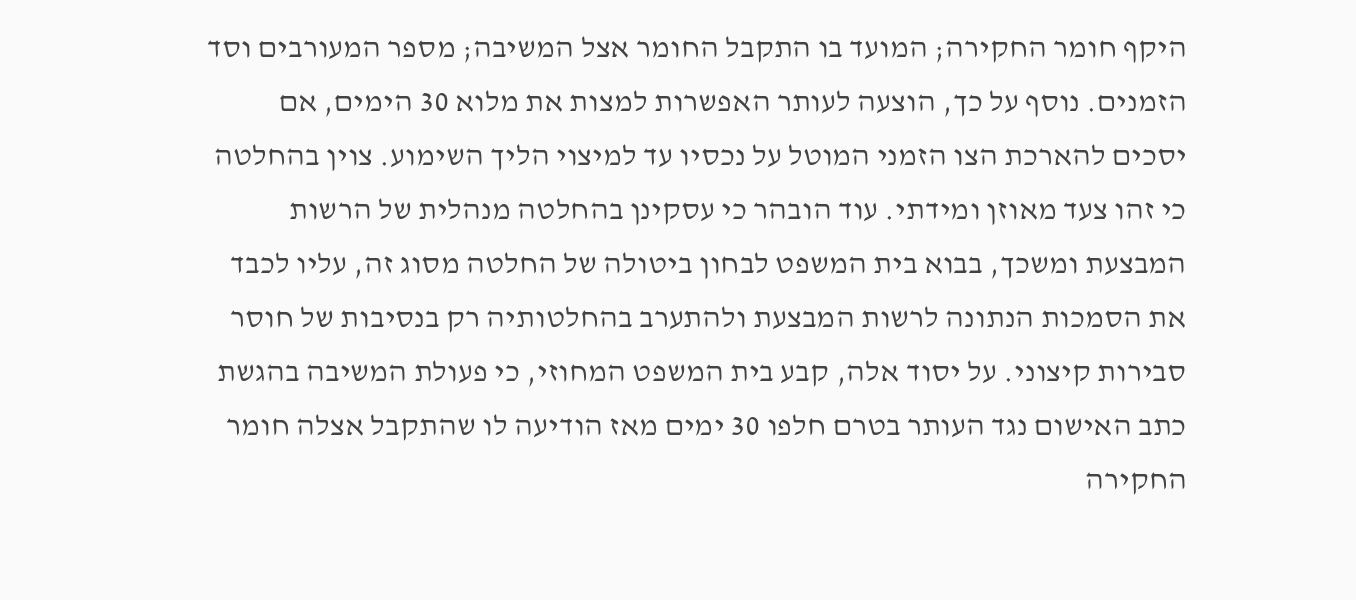היקף חומר החקירה; המועד בו התקבל החומר אצל המשיבה; מספר המעורבים וסד הזמנים. נוסף על כך, הוצעה לעותר האפשרות למצות את מלוא 30 הימים, אם יסכים להארכת הצו הזמני המוטל על נכסיו עד למיצוי הליך השימוע. צוין בהחלטה כי זהו צעד מאוזן ומידתי. עוד הובהר כי עסקינן בהחלטה מנהלית של הרשות המבצעת ומשכך, בבוא בית המשפט לבחון ביטולה של החלטה מסוג זה, עליו לכבד את הסמכות הנתונה לרשות המבצעת ולהתערב בהחלטותיה רק בנסיבות של חוסר סבירות קיצוני. על יסוד אלה, קבע בית המשפט המחוזי, כי פעולת המשיבה בהגשת כתב האישום נגד העותר בטרם חלפו 30 ימים מאז הודיעה לו שהתקבל אצלה חומר החקירה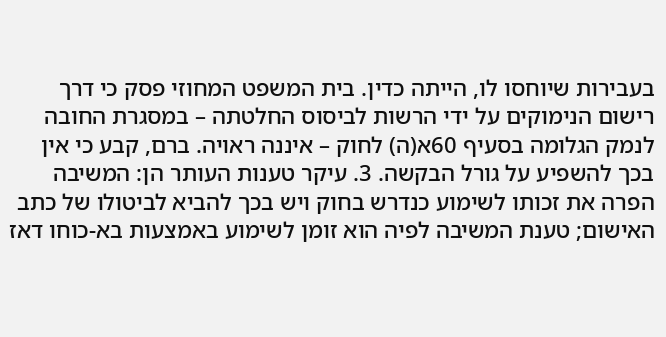בעבירות שיוחסו לו, הייתה כדין. בית המשפט המחוזי פסק כי דרך רישום הנימוקים על ידי הרשות לביסוס החלטתה – במסגרת החובה לנמק הגלומה בסעיף 60א(ה) לחוק – איננה ראויה. ברם, קבע כי אין בכך להשפיע על גורל הבקשה. 3. עיקר טענות העותר הן: המשיבה הפרה את זכותו לשימוע כנדרש בחוק ויש בכך להביא לביטולו של כתב האישום; טענת המשיבה לפיה הוא זומן לשימוע באמצעות בא-כוחו דאז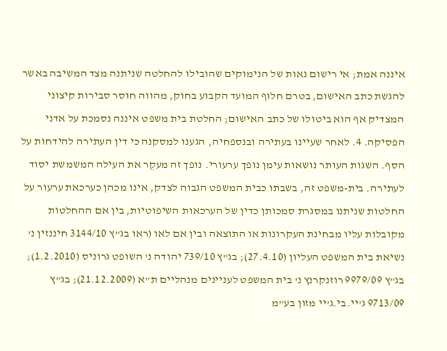איננה אמת; אי רישום נאות של הנימוקים שהובילו להחלטה שניתנה מצד המשיבה באשר להגשת כתב האישום, בטרם חלוף המועד הקבוע בחוק, מהווה חוסר סבירות קיצוני המצדיק אף הוא ביטולו של כתב האישום; החלטת בית משפט איננה נסמכת על אדני הפסיקה. 4. לאחר שעיינו בעתירה ובנספחיה, הגענו למסקנה כי דין העתירה להידחות על הסף. השגות העותר נושאות עימן נופך ערעורי. נופך זה מעקֵר את העילה המשמשת יסוד לעתירה. בית-משפט זה, בשבתו כבית המשפט הגבוה לצדק, אינו מכהן כערכאת ערעור על החלטות שניתנו במסגרת סמכותן כדין של הערכאות השיפוטיות, בין אם ההחלטות מקובלות עליו מבחינת העקרונות או התוצאה ובין אם לאו (ראו בג"ץ 3144/10 חיננזין נ' נשיאת בית המשפט העליון (27.4.10); בג"ץ 739/10 יהודה נ' השופט גרוניס (1.2.2010); בג"ץ 9979/09 רוזנקרנץ נ' בית המשפט לעניינים מנהליים ת"א (21.12.2009); בג"ץ 9713/09 ג'יי.בי.ג'יי מזון בע"מ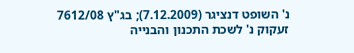נ' השופט דנציגר (7.12.2009); בג"ץ 7612/08 זעקוק נ' לשכת התכנון והבנייה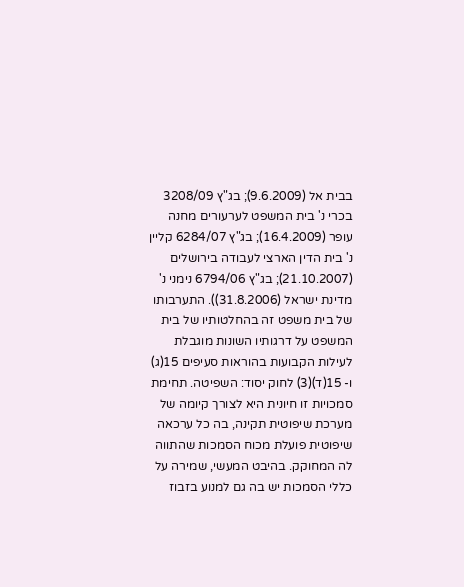בבית אל (9.6.2009); בג"ץ 3208/09 בכרי נ' בית המשפט לערעורים מחנה עופר (16.4.2009); בג"ץ 6284/07 קליין נ' בית הדין הארצי לעבודה בירושלים (21.10.2007); בג"ץ 6794/06 נימני נ' מדינת ישראל (31.8.2006)). התערבותו של בית משפט זה בהחלטותיו של בית המשפט על דרגותיו השונות מוגבלת לעילות הקבועות בהוראות סעיפים 15(ג) ו- 15(ד)(3) לחוק יסוד: השפיטה. תחימת סמכויות זו חיונית היא לצורך קיומה של מערכת שיפוטית תקינה, בה כל ערכאה שיפוטית פועלת מכוח הסמכות שהתווה לה המחוקק. בהיבט המעשי, שמירה על כללי הסמכות יש בה גם למנוע בזבוז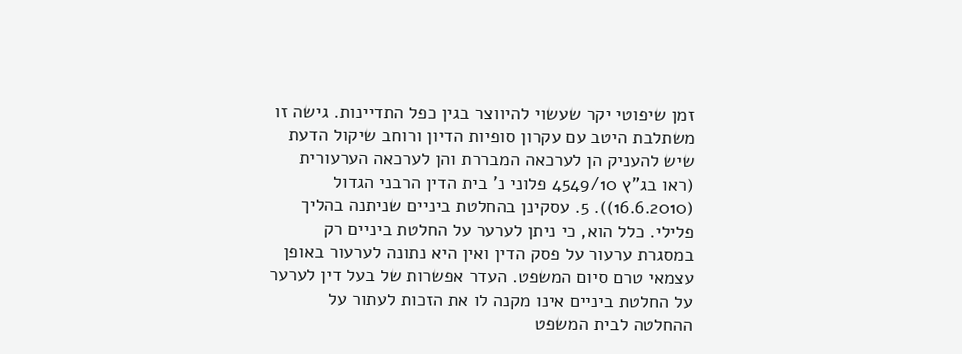זמן שיפוטי יקר שעשוי להיווצר בגין כפל התדיינות. גישה זו משתלבת היטב עם עקרון סופיות הדיון ורוחב שיקול הדעת שיש להעניק הן לערכאה המבררת והן לערכאה הערעורית (ראו בג"ץ 4549/10 פלוני נ' בית הדין הרבני הגדול (16.6.2010)). 5. עסקינן בהחלטת ביניים שניתנה בהליך פלילי. כלל הוא, כי ניתן לערער על החלטת ביניים רק במסגרת ערעור על פסק הדין ואין היא נתונה לערעור באופן עצמאי טרם סיום המשפט. העדר אפשרות של בעל דין לערער על החלטת ביניים אינו מקנה לו את הזכות לעתור על ההחלטה לבית המשפט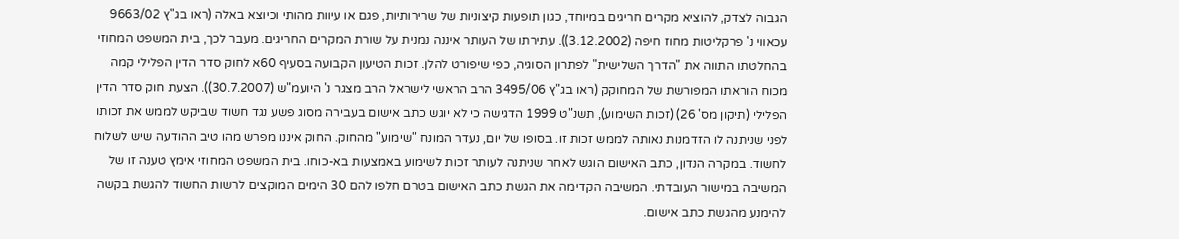הגבוה לצדק, להוציא מקרים חריגים במיוחד, כגון תופעות קיצוניות של שרירותיות, פגם או עיוות מהותי וכיוצא באלה (ראו בג"ץ 9663/02 עכאווי נ' פרקליטות מחוז חיפה (3.12.2002)). עתירתו של העותר איננה נמנית על שורת המקרים החריגים. מעבר לכך, בית המשפט המחוזי בהחלטתו התווה את "הדרך השלישית" לפתרון הסוגיה, כפי שיפורט להלן. זכות הטיעון הקבועה בסעיף 60א לחוק סדר הדין הפלילי קמה מכוח הוראתו המפורשת של המחוקק (ראו בג"ץ 3495/06 הרב הראשי לישראל הרב מצגר נ' היועמ"ש (30.7.2007)). הצעת חוק סדר הדין הפלילי (תיקון מס' 26) (זכות השימוע), תשנ"ט 1999 הדגישה כי לא יוגש כתב אישום בעבירה מסוג פשע נגד חשוד שביקש לממש את זכותו לפני שניתנה לו הזדמנות נאותה לממש זכות זו. בסופו של יום, נעדר המונח "שימוע" מהחוק. החוק איננו מפרש מהו טיב ההודעה שיש לשלוח לחשוד. במקרה הנדון, כתב האישום הוגש לאחר שניתנה לעותר זכות לשימוע באמצעות בא-כוחו. בית המשפט המחוזי אימץ טענה זו של המשיבה במישור העובדתי. המשיבה הקדימה את הגשת כתב האישום בטרם חלפו להם 30 הימים המוקצים לרשות החשוד להגשת בקשה להימנע מהגשת כתב אישום.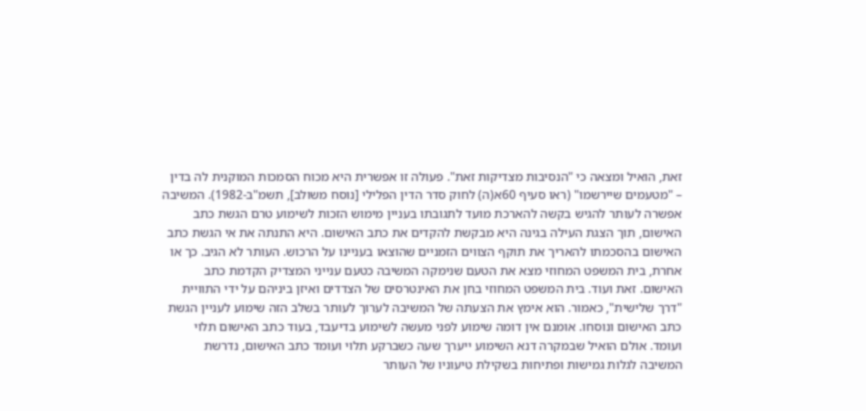זאת, הואיל ומצאה כי "הנסיבות מצדיקות זאת". פעולה זו אפשרית היא מכוח הסמכות המוקנית לה בדין – "מטעמים שיירשמו" (ראו סעיף 60א(ה) לחוק סדר הדין הפלילי [נוסח משולב], תשמ"ב-1982). המשיבה אפשרה לעותר להגיש בקשה להארכת מועד לתגובתו בעניין מימוש הזכות לשימוע טרם הגשת כתב האישום, תוך הצגת העילה בגינה היא מבקשת להקדים את כתב האישום. היא התנתה את אי הגשת כתב האישום בהסכמתו להאריך את תוקף הצווים הזמניים שהוצאו בעניינו על הרכוש. העותר לא הגיב. כך או אחרת, בית המשפט המחוזי מצא את הטעם שנימקה המשיבה כטעם ענייני המצדיק הקדמת כתב האישום. זאת ועוד. בית המשפט המחוזי בחן את האינטרסים של הצדדים ואיזן ביניהם על ידי התוויית "דרך שלישית", כאמור. הוא אימץ את הצעתה של המשיבה לערוך לעותר בשלב הזה שימוע לעניין הגשת כתב האישום ונוסחו. אומנם אין דומה שימוע לפני מעשה לשימוע בדיעבד, בעוד כתב האישום תלוי ועומד. אולם הואיל שבמקרה דנא השימוע ייערך שעה כשברקע תלוי ועומד כתב האישום, נדרשת המשיבה לגלות גמישות ופתיחות בשקילת טיעוניו של העותר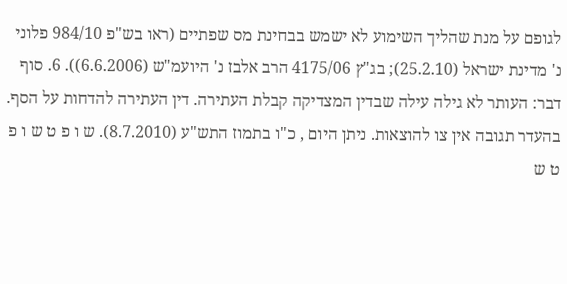לגופם על מנת שהליך השימוע לא ישמש בבחינת מס שפתיים (ראו בש"פ 984/10 פלוני נ' מדינת ישראל (25.2.10); בג"ץ 4175/06 הרב אלבז נ' היועמ"ש (6.6.2006)). 6. סוף דבר: העותר לא גילה עילה שבדין המצדיקה קבלת העתירה. דין העתירה להדחות על הסף. בהעדר תגובה אין צו להוצאות. ניתן היום , כ"ו בתמוז התש"ע (8.7.2010). ש ו פ ט ש ו פ ט ש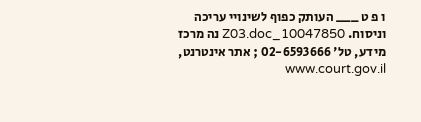ו פ ט ___ העותק כפוף לשינויי עריכה וניסוח. 10047850_Z03.doc נה מרכז מידע, טל' 02-6593666 ; אתר אינטרנט, www.court.gov.il